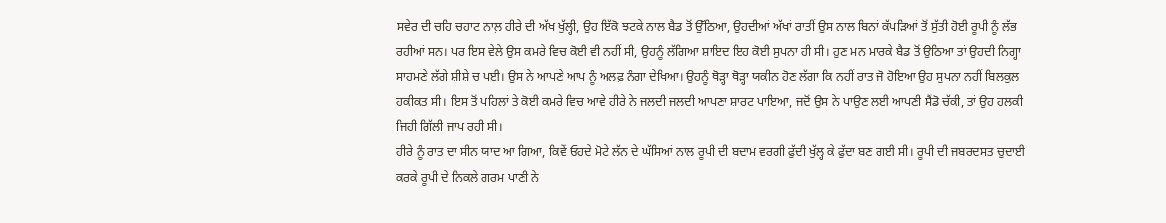ਸਵੇਰ ਦੀ ਚਹਿ ਚਹਾਟ ਨਾਲ਼ ਹੀਰੇ ਦੀ ਅੱਖ ਖੁੱਲ੍ਹੀ, ਉਹ ਇੱਕੋ ਝਟਕੇ ਨਾਲ ਬੈਡ ਤੋਂ ਉੱਠਿਆ, ਉਹਦੀਆਂ ਅੱਖਾਂ ਰਾਤੀਂ ਉਸ ਨਾਲ ਬਿਨਾਂ ਕੱਪੜਿਆਂ ਤੋਂ ਸੁੱਤੀ ਹੋਈ ਰੂਪੀ ਨੂੰ ਲੱਭ ਰਹੀਆਂ ਸਨ। ਪਰ ਇਸ ਵੇਲੇ ਉਸ ਕਮਰੇ ਵਿਚ ਕੋਈ ਵੀ ਨਹੀਂ ਸੀ, ਉਹਨੂੰ ਲੱਗਿਆ ਸ਼ਾਇਦ ਇਹ ਕੋਈ ਸੁਪਨਾ ਹੀ ਸੀ। ਹੁਣ ਮਨ ਮਾਰਕੇ ਬੈਡ ਤੋਂ ਉਠਿਆ ਤਾਂ ਉਹਦੀ ਨਿਗ੍ਹਾ ਸਾਹਮਣੇ ਲੱਗੇ ਸ਼ੀਸ਼ੇ ਚ ਪਈ। ਉਸ ਨੇ ਆਪਣੇ ਆਪ ਨੂੰ ਅਲਫ਼ ਨੰਗਾ ਦੇਖਿਆ। ਉਹਨੂੰ ਥੋੜ੍ਹਾ ਥੋੜ੍ਹਾ ਯਕੀਨ ਹੋਣ ਲੱਗਾ ਕਿ ਨਹੀਂ ਰਾਤ ਜੋ ਹੋਇਆ ਉਹ ਸੁਪਨਾ ਨਹੀਂ ਬਿਲਕੁਲ ਹਕੀਕਤ ਸੀ। ਇਸ ਤੋਂ ਪਹਿਲਾਂ ਤੇ ਕੋਈ ਕਮਰੇ ਵਿਚ ਆਵੇ ਹੀਰੇ ਨੇ ਜਲਦੀ ਜਲਦੀ ਆਪਣਾ ਸ਼ਾਰਟ ਪਾਇਆ, ਜਦੋਂ ਉਸ ਨੇ ਪਾਉਣ ਲਈ ਆਪਣੀ ਸੈਂਡੋ ਚੱਕੀ, ਤਾਂ ਉਹ ਹਲਕੀ ਜਿਹੀ ਗਿੱਲੀ ਜਾਪ ਰਹੀ ਸੀ।
ਹੀਰੇ ਨੂੰ ਰਾਤ ਦਾ ਸੀਨ ਯਾਦ ਆ ਗਿਆ, ਕਿਵੇਂ ਓਹਦੇ ਮੋਟੇ ਲੱਨ ਦੇ ਘੱਸਿਆਂ ਨਾਲ ਰੂਪੀ ਦੀ ਬਦਾਮ ਵਰਗੀ ਫੁੱਦੀ ਖੁੱਲ੍ਹ ਕੇ ਫੁੱਦਾ ਬਣ ਗਈ ਸੀ। ਰੂਪੀ ਦੀ ਜਬਰਦਸਤ ਚੁਦਾਈ ਕਰਕੇ ਰੂਪੀ ਦੇ ਨਿਕਲੇ ਗਰਮ ਪਾਣੀ ਨੇ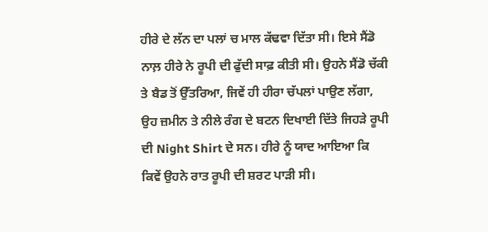ਹੀਰੇ ਦੇ ਲੱਨ ਦਾ ਪਲਾਂ ਚ ਮਾਲ ਕੱਢਵਾ ਦਿੱਤਾ ਸੀ। ਇਸੇ ਸੈਂਡੋ ਨਾਲ਼ ਹੀਰੇ ਨੇ ਰੂਪੀ ਦੀ ਫੁੱਦੀ ਸਾਫ਼ ਕੀਤੀ ਸੀ। ਉਹਨੇ ਸੈਂਡੋ ਚੱਕੀ ਤੇ ਬੈਡ ਤੋਂ ਉੱਤਰਿਆ, ਜਿਵੇਂ ਹੀ ਹੀਰਾ ਚੱਪਲਾਂ ਪਾਉਣ ਲੱਗਾ, ਉਹ ਜ਼ਮੀਨ ਤੇ ਨੀਲੇ ਰੰਗ ਦੇ ਬਟਨ ਦਿਖਾਈ ਦਿੱਤੇ ਜਿਹੜੇ ਰੂਪੀ ਦੀ Night Shirt ਦੇ ਸਨ। ਹੀਰੇ ਨੂੰ ਯਾਦ ਆਇਆ ਕਿ ਕਿਵੇਂ ਉਹਨੇ ਰਾਤ ਰੂਪੀ ਦੀ ਸ਼ਰਟ ਪਾੜੀ ਸੀ।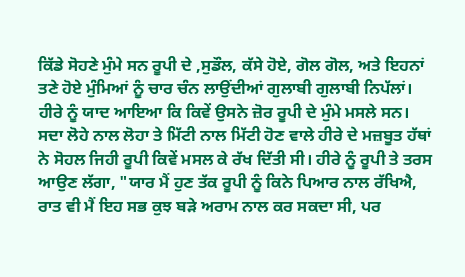ਕਿੱਡੇ ਸੋਹਣੇ ਮੁੰਮੇ ਸਨ ਰੂਪੀ ਦੇ ,ਸੁਡੌਲ, ਕੱਸੇ ਹੋਏ, ਗੋਲ ਗੋਲ, ਅਤੇ ਇਹਨਾਂ ਤਣੇ ਹੋਏ ਮੁੰਮਿਆਂ ਨੂੰ ਚਾਰ ਚੰਨ ਲਾਉਂਦੀਆਂ ਗੁਲਾਬੀ ਗੁਲਾਬੀ ਨਿਪੱਲਾਂ। ਹੀਰੇ ਨੂੰ ਯਾਦ ਆਇਆ ਕਿ ਕਿਵੇਂ ਉਸਨੇ ਜ਼ੋਰ ਰੂਪੀ ਦੇ ਮੁੰਮੇ ਮਸਲੇ ਸਨ। ਸਦਾ ਲੋਹੇ ਨਾਲ ਲੋਹਾ ਤੇ ਮਿੱਟੀ ਨਾਲ ਮਿੱਟੀ ਹੋਣ ਵਾਲੇ ਹੀਰੇ ਦੇ ਮਜ਼ਬੂਤ ਹੱਥਾਂ ਨੇ ਸੋਹਲ ਜਿਹੀ ਰੂਪੀ ਕਿਵੇਂ ਮਸਲ ਕੇ ਰੱਖ ਦਿੱਤੀ ਸੀ। ਹੀਰੇ ਨੂੰ ਰੂਪੀ ਤੇ ਤਰਸ ਆਉਣ ਲੱਗਾ, "ਯਾਰ ਮੈਂ ਹੁਣ ਤੱਕ ਰੂਪੀ ਨੂੰ ਕਿਨੇ ਪਿਆਰ ਨਾਲ ਰੱਖਿਐ, ਰਾਤ ਵੀ ਮੈਂ ਇਹ ਸਭ ਕੁਝ ਬੜੇ ਅਰਾਮ ਨਾਲ ਕਰ ਸਕਦਾ ਸੀ, ਪਰ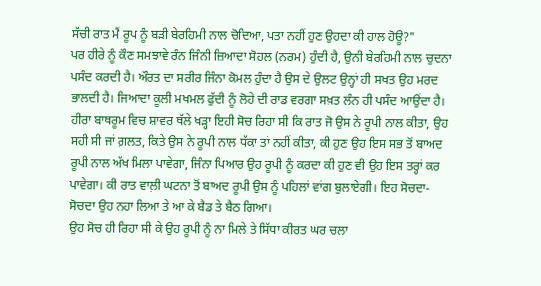ਸੱਚੀ ਰਾਤ ਮੈਂ ਰੂਪ ਨੂੰ ਬੜੀ ਬੇਰਹਿਮੀ ਨਾਲ ਚੋਦਿਆ, ਪਤਾ ਨਹੀਂ ਹੁਣ ਉਹਦਾ ਕੀ ਹਾਲ ਹੋਊ?"
ਪਰ ਹੀਰੇ ਨੂੰ ਕੌਣ ਸਮਝਾਵੇ ਰੰਨ ਜਿੰਨੀ ਜ਼ਿਆਦਾ ਸੋਹਲ (ਨਰਮ) ਹੁੰਦੀ ਹੈ, ਉਨੀ ਬੇਰਹਿਮੀ ਨਾਲ ਚੁਦਨਾ ਪਸੰਦ ਕਰਦੀ ਹੈ। ਔਰਤ ਦਾ ਸਰੀਰ ਜਿੰਨਾ ਕੋਮਲ ਹੁੰਦਾ ਹੈ ਉਸ ਦੇ ਉਲਟ ਉਨ੍ਹਾਂ ਹੀ ਸਖਤ ਉਹ ਮਰਦ ਭਾਲਦੀ ਹੈ। ਜਿਆਦਾ ਕੂਲੀ ਮਖਮਲ ਫੁੱਦੀ ਨੂੰ ਲੋਹੇ ਦੀ ਰਾਡ ਵਰਗਾ ਸਖ਼ਤ ਲੰਨ ਹੀ ਪਸੰਦ ਆਉਂਦਾ ਹੈ।
ਹੀਰਾ ਬਾਥਰੂਮ ਵਿਚ ਸ਼ਾਵਰ ਥੱਲੇ ਖੜ੍ਹਾ ਇਹੀ ਸੋਚ ਰਿਹਾ ਸੀ ਕਿ ਰਾਤ ਜੋ ਉਸ ਨੇ ਰੂਪੀ ਨਾਲ ਕੀਤਾ, ਉਹ ਸਹੀ ਸੀ ਜਾਂ ਗ਼ਲਤ, ਕਿਤੇ ਉਸ ਨੇ ਰੂਪੀ ਨਾਲ ਧੱਕਾ ਤਾਂ ਨਹੀਂ ਕੀਤਾ, ਕੀ ਹੁਣ ਉਹ ਇਸ ਸਭ ਤੋਂ ਬਾਅਦ ਰੂਪੀ ਨਾਲ ਅੱਖ ਮਿਲਾ ਪਾਵੇਗਾ, ਜਿੰਨਾ ਪਿਆਰ ਉਹ ਰੂਪੀ ਨੂੰ ਕਰਦਾ ਕੀ ਹੁਣ ਵੀ ਉਹ ਇਸ ਤਰ੍ਹਾਂ ਕਰ ਪਾਵੇਗਾ। ਕੀ ਰਾਤ ਵਾਲ਼ੀ ਘਟਨਾ ਤੋਂ ਬਾਅਦ ਰੂਪੀ ਉਸ ਨੂੰ ਪਹਿਲਾਂ ਵਾਂਗ ਬੁਲਾਏਗੀ। ਇਹ ਸੋਚਦਾ-ਸੋਚਦਾ ਉਹ ਨਹਾ ਲਿਆ ਤੇ ਆ ਕੇ ਬੈਡ ਤੇ ਬੈਠ ਗਿਆ।
ਉਹ ਸੋਚ ਹੀ ਰਿਹਾ ਸੀ ਕੇ ਉਹ ਰੂਪੀ ਨੂੰ ਨਾ ਮਿਲੇ ਤੇ ਸਿੱਧਾ ਕੀਰਤ ਘਰ ਚਲਾ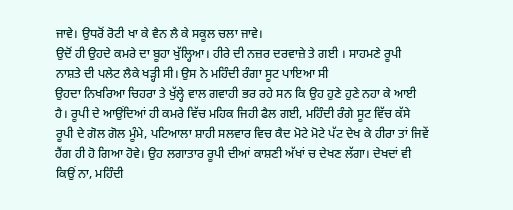ਜਾਵੇ। ਉਧਰੋਂ ਰੋਟੀ ਖਾ ਕੇ ਵੈਨ ਲੈ ਕੇ ਸਕੂਲ ਚਲਾ ਜਾਵੇ।
ਉਦੋਂ ਹੀ ਉਹਦੇ ਕਮਰੇ ਦਾ ਬੂਹਾ ਖੁੱਲ੍ਹਿਆ। ਹੀਰੇ ਦੀ ਨਜ਼ਰ ਦਰਵਾਜ਼ੇ ਤੇ ਗਈ । ਸਾਹਮਣੇ ਰੂਪੀ ਨਾਸ਼ਤੇ ਦੀ ਪਲੇਟ ਲੈਕੇ ਖੜ੍ਹੀ ਸੀ। ਉਸ ਨੇ ਮਹਿੰਦੀ ਰੰਗਾ ਸੂਟ ਪਾਇਆ ਸੀ
ਉਹਦਾ ਨਿਖਰਿਆ ਚਿਹਰਾ ਤੇ ਖੁੱਲ੍ਹੇ ਵਾਲ ਗਵਾਹੀ ਭਰ ਰਹੇ ਸਨ ਕਿ ਉਹ ਹੁਣੇ ਹੁਣੇ ਨਹਾ ਕੇ ਆਈ ਹੈ। ਰੂਪੀ ਦੇ ਆਉਂਦਿਆਂ ਹੀ ਕਮਰੇ ਵਿੱਚ ਮਹਿਕ ਜਿਹੀ ਫੈਲ ਗਈ, ਮਹਿੰਦੀ ਰੰਗੇ ਸੂਟ ਵਿੱਚ ਕੱਸੇ ਰੂਪੀ ਦੇ ਗੋਲ ਗੋਲ ਮੂੰਮੇ, ਪਟਿਆਲਾ ਸ਼ਾਹੀ ਸਲਵਾਰ ਵਿਚ ਕੈਦ ਮੋਟੇ ਮੋਟੇ ਪੱਟ ਦੇਖ ਕੇ ਹੀਰਾ ਤਾਂ ਜਿਵੇਂ ਹੈਂਗ ਹੀ ਹੋ ਗਿਆ ਹੋਵੇ। ਉਹ ਲਗਾਤਾਰ ਰੂਪੀ ਦੀਆਂ ਕਾਸ਼ਣੀ ਅੱਖਾਂ ਚ ਦੇਖਣ ਲੱਗਾ। ਦੇਖਦਾਂ ਵੀ ਕਿਉਂ ਨਾ, ਮਹਿੰਦੀ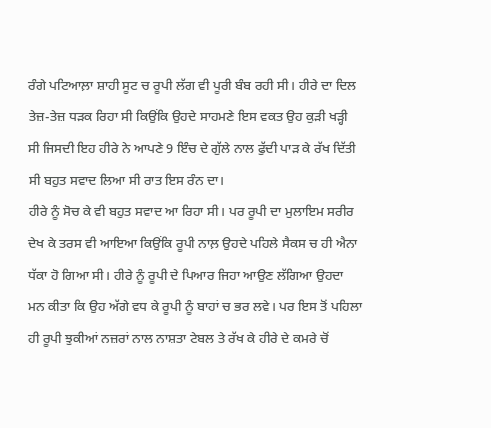ਰੰਗੇ ਪਟਿਆਲ਼ਾ ਸ਼ਾਹੀ ਸੂਟ ਚ ਰੂਪੀ ਲੱਗ ਵੀ ਪੂਰੀ ਬੰਬ ਰਹੀ ਸੀ। ਹੀਰੇ ਦਾ ਦਿਲ ਤੇਜ਼-ਤੇਜ਼ ਧੜਕ ਰਿਹਾ ਸੀ ਕਿਉਂਕਿ ਉਹਦੇ ਸਾਹਮਣੇ ਇਸ ਵਕਤ ਉਹ ਕੁੜੀ ਖੜ੍ਹੀ ਸੀ ਜਿਸਦੀ ਇਹ ਹੀਰੇ ਨੇ ਆਪਣੇ 9 ਇੰਚ ਦੇ ਗੁੱਲੇ ਨਾਲ ਫੁੱਦੀ ਪਾੜ ਕੇ ਰੱਖ ਦਿੱਤੀ ਸੀ ਬਹੁਤ ਸਵਾਦ ਲਿਆ ਸੀ ਰਾਤ ਇਸ ਰੰਨ ਦਾ।
ਹੀਰੇ ਨੂੰ ਸੋਚ ਕੇ ਵੀ ਬਹੁਤ ਸਵਾਦ ਆ ਰਿਹਾ ਸੀ। ਪਰ ਰੂਪੀ ਦਾ ਮੁਲਾਇਮ ਸਰੀਰ ਦੇਖ ਕੇ ਤਰਸ ਵੀ ਆਇਆ ਕਿਉਂਕਿ ਰੂਪੀ ਨਾਲ਼ ਉਹਦੇ ਪਹਿਲੇ ਸੈਕਸ ਚ ਹੀ ਐਨਾ ਧੱਕਾ ਹੋ ਗਿਆ ਸੀ। ਹੀਰੇ ਨੂੰ ਰੂਪੀ ਦੇ ਪਿਆਰ ਜਿਹਾ ਆਉਣ ਲੱਗਿਆ ਉਹਦਾ ਮਨ ਕੀਤਾ ਕਿ ਉਹ ਅੱਗੇ ਵਧ ਕੇ ਰੂਪੀ ਨੂੰ ਬਾਹਾਂ ਚ ਭਰ ਲਵੇ। ਪਰ ਇਸ ਤੋਂ ਪਹਿਲਾ ਹੀ ਰੂਪੀ ਝੁਕੀਆਂ ਨਜ਼ਰਾਂ ਨਾਲ ਨਾਸ਼ਤਾ ਟੇਬਲ ਤੇ ਰੱਖ ਕੇ ਹੀਰੇ ਦੇ ਕਮਰੇ ਚੋਂ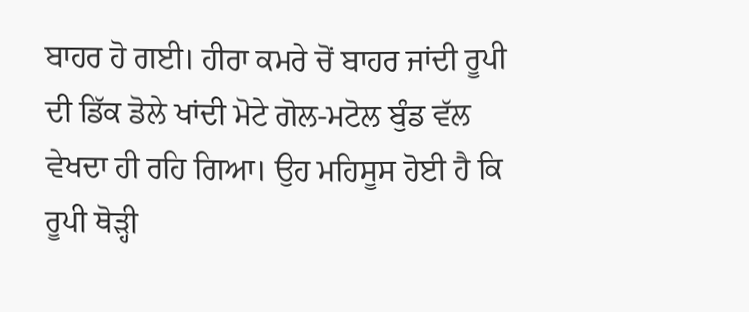ਬਾਹਰ ਹੋ ਗਈ। ਹੀਰਾ ਕਮਰੇ ਚੋਂ ਬਾਹਰ ਜਾਂਦੀ ਰੂਪੀ ਦੀ ਡਿੱਕ ਡੋਲੇ ਖਾਂਦੀ ਮੋਟੇ ਗੋਲ-ਮਟੋਲ ਬੁੰਡ ਵੱਲ ਵੇਖਦਾ ਹੀ ਰਹਿ ਗਿਆ। ਉਹ ਮਹਿਸੂਸ ਹੋਈ ਹੈ ਕਿ ਰੂਪੀ ਥੋੜ੍ਹੀ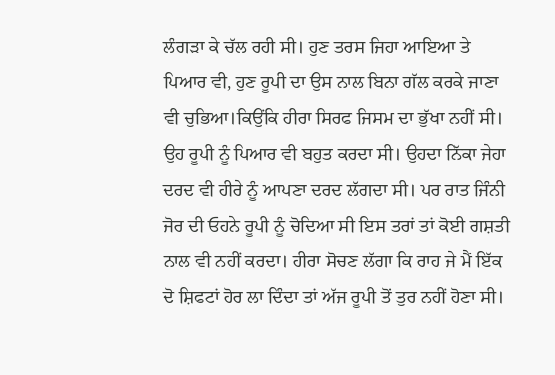ਲੰਗੜਾ ਕੇ ਚੱਲ ਰਹੀ ਸੀ। ਹੁਣ ਤਰਸ ਜਿਹਾ ਆਇਆ ਤੇ ਪਿਆਰ ਵੀ, ਹੁਣ ਰੂਪੀ ਦਾ ਉਸ ਨਾਲ ਬਿਨਾ ਗੱਲ ਕਰਕੇ ਜਾਣਾ ਵੀ ਚੁਭਿਆ।ਕਿਉਂਕਿ ਹੀਰਾ ਸਿਰਫ ਜਿਸਮ ਦਾ ਭੁੱਖਾ ਨਹੀਂ ਸੀ। ਉਹ ਰੂਪੀ ਨੂੰ ਪਿਆਰ ਵੀ ਬਹੁਤ ਕਰਦਾ ਸੀ। ਉਹਦਾ ਨਿੱਕਾ ਜੇਹਾ ਦਰਦ ਵੀ ਹੀਰੇ ਨੂੰ ਆਪਣਾ ਦਰਦ ਲੱਗਦਾ ਸੀ। ਪਰ ਰਾਤ ਜਿੰਨੀ ਜੋਰ ਦੀ ਓਹਨੇ ਰੂਪੀ ਨੂੰ ਚੋਦਿਆ ਸੀ ਇਸ ਤਰਾਂ ਤਾਂ ਕੋਈ ਗਸ਼ਤੀ ਨਾਲ ਵੀ ਨਹੀਂ ਕਰਦਾ। ਹੀਰਾ ਸੋਚਣ ਲੱਗਾ ਕਿ ਰਾਹ ਜੇ ਮੈਂ ਇੱਕ ਦੋ ਸ਼ਿਫਟਾਂ ਹੋਰ ਲਾ ਦਿੰਦਾ ਤਾਂ ਅੱਜ ਰੂਪੀ ਤੋਂ ਤੁਰ ਨਹੀਂ ਹੋਣਾ ਸੀ।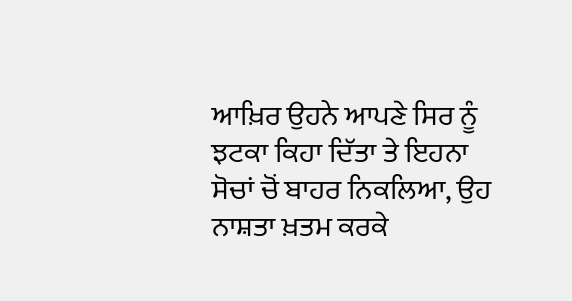ਆਖ਼ਿਰ ਉਹਨੇ ਆਪਣੇ ਸਿਰ ਨੂੰ ਝਟਕਾ ਕਿਹਾ ਦਿੱਤਾ ਤੇ ਇਹਨਾ ਸੋਚਾਂ ਚੋਂ ਬਾਹਰ ਨਿਕਲਿਆ, ਉਹ ਨਾਸ਼ਤਾ ਖ਼ਤਮ ਕਰਕੇ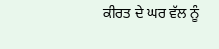ਕੀਰਤ ਦੇ ਘਰ ਵੱਲ ਨੂੰ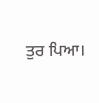ਤੁਰ ਪਿਆ।